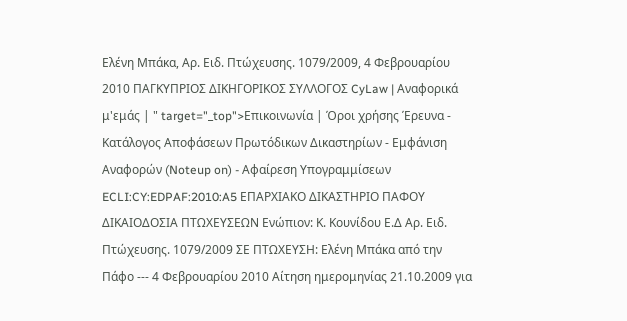Ελένη Μπάκα, Αρ. Ειδ. Πτώχευσης. 1079/2009, 4 Φεβρουαρίου 2010 ΠΑΓΚΥΠΡΙΟΣ ΔΙΚΗΓΟΡΙΚΟΣ ΣΥΛΛΟΓΟΣ CyLaw | Αναφορικά μ'εμάς | " target="_top">Επικοινωνία | Όροι χρήσης Έρευνα - Κατάλογος Αποφάσεων Πρωτόδικων Δικαστηρίων - Εμφάνιση Αναφορών (Noteup on) - Αφαίρεση Υπογραμμίσεων ECLI:CY:EDPAF:2010:A5 ΕΠΑΡΧΙΑΚΟ ΔΙΚΑΣΤΗΡΙΟ ΠΑΦΟΥ ΔΙΚΑΙΟΔΟΣΙΑ ΠΤΩΧΕΥΣΕΩΝ Ενώπιον: Κ. Κουνίδου Ε.Δ Αρ. Ειδ. Πτώχευσης. 1079/2009 ΣΕ ΠΤΩΧΕΥΣΗ: Ελένη Μπάκα από την Πάφο --- 4 Φεβρουαρίου 2010 Αίτηση ημερομηνίας 21.10.2009 για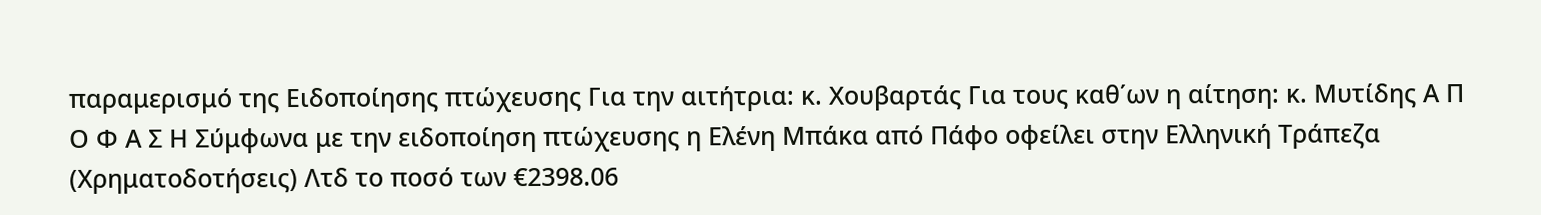παραμερισμό της Ειδοποίησης πτώχευσης Για την αιτήτρια: κ. Χουβαρτάς Για τους καθ΄ων η αίτηση: κ. Μυτίδης Α Π Ο Φ Α Σ Η Σύμφωνα με την ειδοποίηση πτώχευσης η Ελένη Μπάκα από Πάφο οφείλει στην Ελληνική Τράπεζα (Χρηματοδοτήσεις) Λτδ το ποσό των €2398.06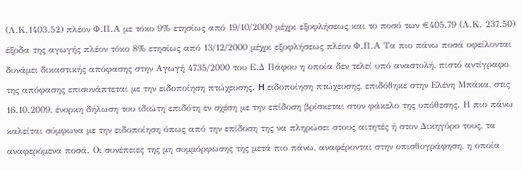(Λ.Κ.1403.52) πλέον Φ.Π.Α με τόκο 9% ετησίως από 19/10/2000 μέχρι εξοφλήσεως και το ποσό των €405.79 (Λ.Κ. 237.50) έξοδα της αγωγής πλέον τόκο 8% ετησίως από 13/12/2000 μέχρι εξοφλήσεως πλέον Φ.Π.Α Τα πιο πάνω ποσά οφείλονται δυνάμει δικαστικής απόφασης στην Αγωγή 4735/2000 του Ε.Δ Πάφου η οποία δεν τελεί υπό αναστολή, πιστό αντίγραφο της απόφασης επισυνάπτεται με την ειδοποίηση πτώχευσης. H ειδοποίηση πτώχευσης, επιδόθηκε στην Ελένη Μπάκα, στις 16.10.2009, ένορκη δήλωση του ιδιώτη επιδότη εν σχέση με την επίδοση βρίσκεται στον φάκελο της υπόθεσης. Η πιο πάνω καλείται σύμφωνα με την ειδοποίηση όπως από την επίδοση της να πληρώσει στους αιτητές ή στον Δικηγόρο τους, τα αναφερόμενα ποσά. Οι συνέπειες της μη συμμόρφωσης της μετά πιο πάνω, αναφέρονται στην οπισθογράφηση, η οποία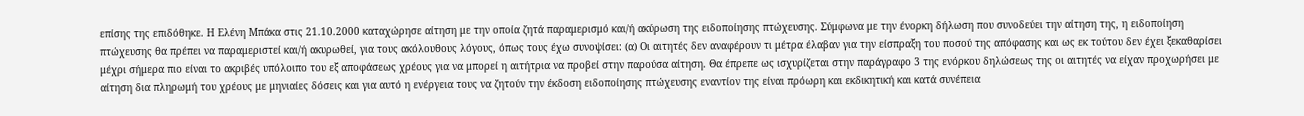επίσης της επιδόθηκε. Η Ελένη Μπάκα στις 21.10.2000 καταχώρησε αίτηση με την οποία ζητά παραμερισμό και/ή ακύρωση της ειδοποίησης πτώχευσης. Σύμφωνα με την ένορκη δήλωση που συνοδεύει την αίτηση της, η ειδοποίηση πτώχευσης θα πρέπει να παραμεριστεί και/ή ακυρωθεί, για τους ακόλουθους λόγους, όπως τους έχω συνοψίσει: (α) Οι αιτητές δεν αναφέρουν τι μέτρα έλαβαν για την είσπραξη του ποσού της απόφασης και ως εκ τούτου δεν έχει ξεκαθαρίσει μέχρι σήμερα πιο είναι το ακριβές υπόλοιπο του εξ αποφάσεως χρέους για να μπορεί η αιτήτρια να προβεί στην παρούσα αίτηση. Θα έπρεπε ως ισχυρίζεται στην παράγραφο 3 της ενόρκου δηλώσεως της οι αιτητές να είχαν προχωρήσει με αίτηση δια πληρωμή του χρέους με μηνιαίες δόσεις και για αυτό η ενέργεια τους να ζητούν την έκδοση ειδοποίησης πτώχευσης εναντίον της είναι πρόωρη και εκδικητική και κατά συνέπεια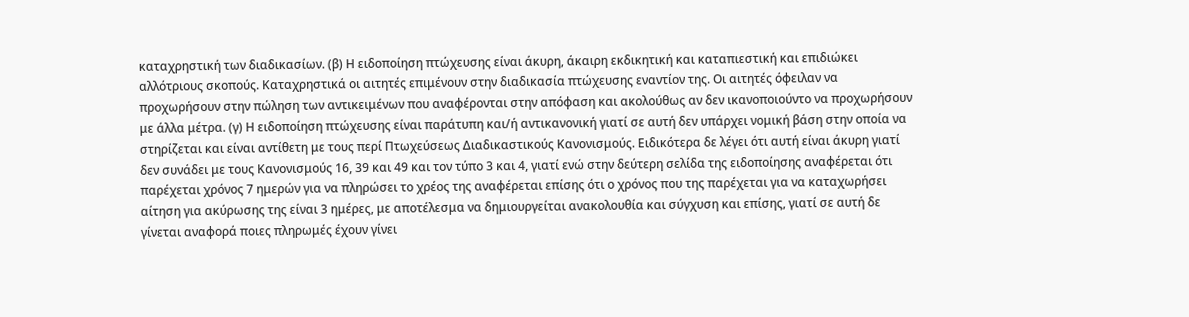καταχρηστική των διαδικασίων. (β) Η ειδοποίηση πτώχευσης είναι άκυρη, άκαιρη εκδικητική και καταπιεστική και επιδιώκει αλλότριους σκοπούς. Καταχρηστικά οι αιτητές επιμένουν στην διαδικασία πτώχευσης εναντίον της. Οι αιτητές όφειλαν να προχωρήσουν στην πώληση των αντικειμένων που αναφέρονται στην απόφαση και ακολούθως αν δεν ικανοποιούντο να προχωρήσουν με άλλα μέτρα. (γ) Η ειδοποίηση πτώχευσης είναι παράτυπη και/ή αντικανονική γιατί σε αυτή δεν υπάρχει νομική βάση στην οποία να στηρίζεται και είναι αντίθετη με τους περί Πτωχεύσεως Διαδικαστικούς Κανονισμούς. Ειδικότερα δε λέγει ότι αυτή είναι άκυρη γιατί δεν συνάδει με τους Κανονισμούς 16, 39 και 49 και τον τύπο 3 και 4, γιατί ενώ στην δεύτερη σελίδα της ειδοποίησης αναφέρεται ότι παρέχεται χρόνος 7 ημερών για να πληρώσει το χρέος της αναφέρεται επίσης ότι ο χρόνος που της παρέχεται για να καταχωρήσει αίτηση για ακύρωσης της είναι 3 ημέρες, με αποτέλεσμα να δημιουργείται ανακολουθία και σύγχυση και επίσης, γιατί σε αυτή δε γίνεται αναφορά ποιες πληρωμές έχουν γίνει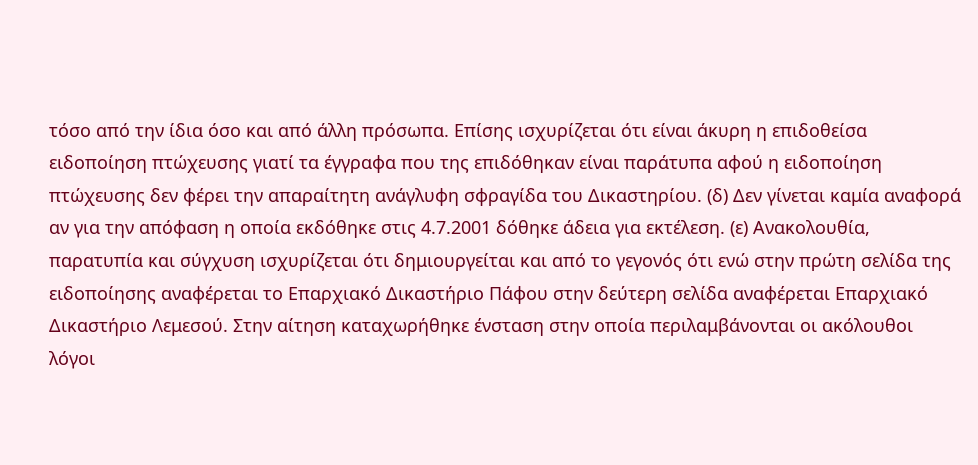τόσο από την ίδια όσο και από άλλη πρόσωπα. Επίσης ισχυρίζεται ότι είναι άκυρη η επιδοθείσα ειδοποίηση πτώχευσης γιατί τα έγγραφα που της επιδόθηκαν είναι παράτυπα αφού η ειδοποίηση πτώχευσης δεν φέρει την απαραίτητη ανάγλυφη σφραγίδα του Δικαστηρίου. (δ) Δεν γίνεται καμία αναφορά αν για την απόφαση η οποία εκδόθηκε στις 4.7.2001 δόθηκε άδεια για εκτέλεση. (ε) Ανακολουθία, παρατυπία και σύγχυση ισχυρίζεται ότι δημιουργείται και από το γεγονός ότι ενώ στην πρώτη σελίδα της ειδοποίησης αναφέρεται το Επαρχιακό Δικαστήριο Πάφου στην δεύτερη σελίδα αναφέρεται Επαρχιακό Δικαστήριο Λεμεσού. Στην αίτηση καταχωρήθηκε ένσταση στην οποία περιλαμβάνονται οι ακόλουθοι λόγοι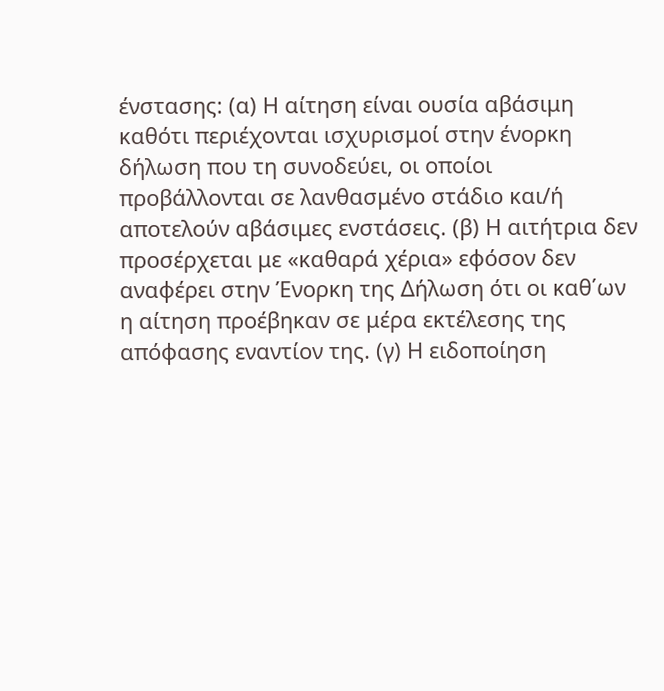ένστασης: (α) Η αίτηση είναι ουσία αβάσιμη καθότι περιέχονται ισχυρισμοί στην ένορκη δήλωση που τη συνοδεύει, οι οποίοι προβάλλονται σε λανθασμένο στάδιο και/ή αποτελούν αβάσιμες ενστάσεις. (β) Η αιτήτρια δεν προσέρχεται με «καθαρά χέρια» εφόσον δεν αναφέρει στην Ένορκη της Δήλωση ότι οι καθ΄ων η αίτηση προέβηκαν σε μέρα εκτέλεσης της απόφασης εναντίον της. (γ) Η ειδοποίηση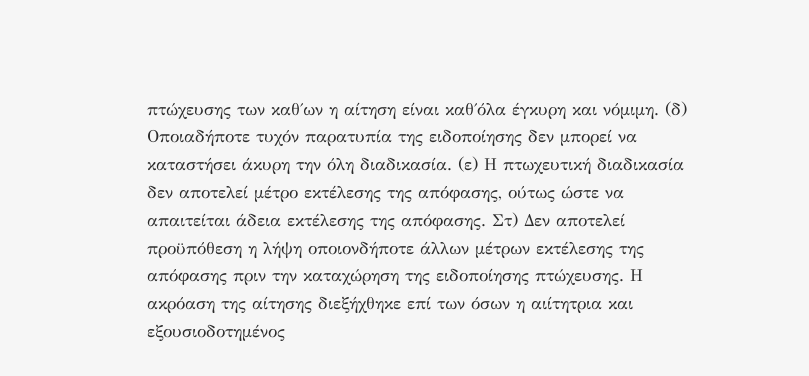πτώχευσης των καθ΄ων η αίτηση είναι καθ΄όλα έγκυρη και νόμιμη. (δ) Οποιαδήποτε τυχόν παρατυπία της ειδοποίησης δεν μπορεί να καταστήσει άκυρη την όλη διαδικασία. (ε) Η πτωχευτική διαδικασία δεν αποτελεί μέτρο εκτέλεσης της απόφασης, ούτως ώστε να απαιτείται άδεια εκτέλεσης της απόφασης. Στ) Δεν αποτελεί προϋπόθεση η λήψη οποιονδήποτε άλλων μέτρων εκτέλεσης της απόφασης πριν την καταχώρηση της ειδοποίησης πτώχευσης. Η ακρόαση της αίτησης διεξήχθηκε επί των όσων η αιίτητρια και εξουσιοδοτημένος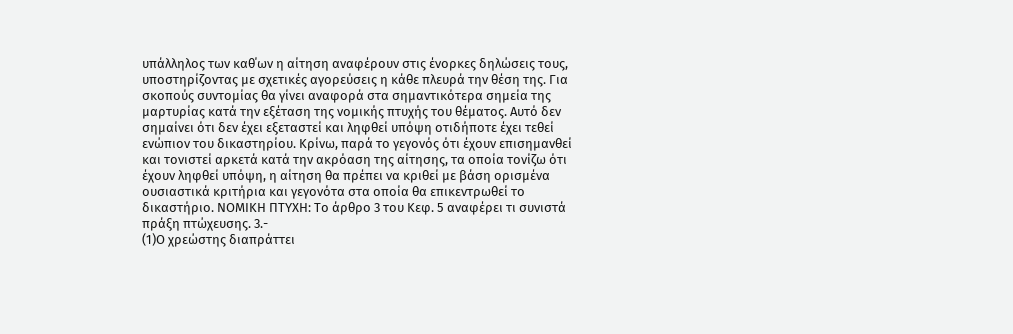υπάλληλος των καθ΄ων η αίτηση αναφέρουν στις ένορκες δηλώσεις τους, υποστηρίζοντας με σχετικές αγορεύσεις η κάθε πλευρά την θέση της. Για σκοπούς συντομίας θα γίνει αναφορά στα σημαντικότερα σημεία της μαρτυρίας κατά την εξέταση της νομικής πτυχής του θέματος. Αυτό δεν σημαίνει ότι δεν έχει εξεταστεί και ληφθεί υπόψη οτιδήποτε έχει τεθεί ενώπιον του δικαστηρίου. Κρίνω, παρά το γεγονός ότι έχουν επισημανθεί και τονιστεί αρκετά κατά την ακρόαση της αίτησης, τα οποία τονίζω ότι έχουν ληφθεί υπόψη, η αίτηση θα πρέπει να κριθεί με βάση ορισμένα ουσιαστικά κριτήρια και γεγονότα στα οποία θα επικεντρωθεί το δικαστήριο. ΝΟΜΙΚΗ ΠΤΥΧΗ: Το άρθρο 3 του Κεφ. 5 αναφέρει τι συνιστά πράξη πτώχευσης. 3.-
(1)Ο χρεώστης διαπράττει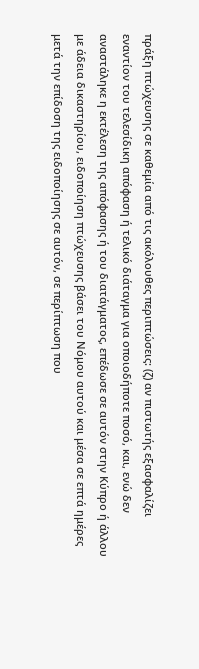πράξη πτώχευσης σε καθεμία από τις ακόλουθες περιπτώσεις: (ζ) αν πιστωτής εξασφαλίζει εναντίον του τελεσίδικη απόφαση ή τελικό διάταγμα για οποιοδήποτε ποσό, και, ενώ δεν αναστάληκε η εκτέλεση της απόφασης ή του διατάγματος, επέδωσε σε αυτόν στην Κύπρο ή άλλου με άδεια δικαστηρίου, ειδοποίηση πτώχευσης βάσει του Νόμου αυτού και μέσα σε επτά ημέρες μετά την επίδοση της ειδοποίησης σε αυτόν, σε περίπτωση που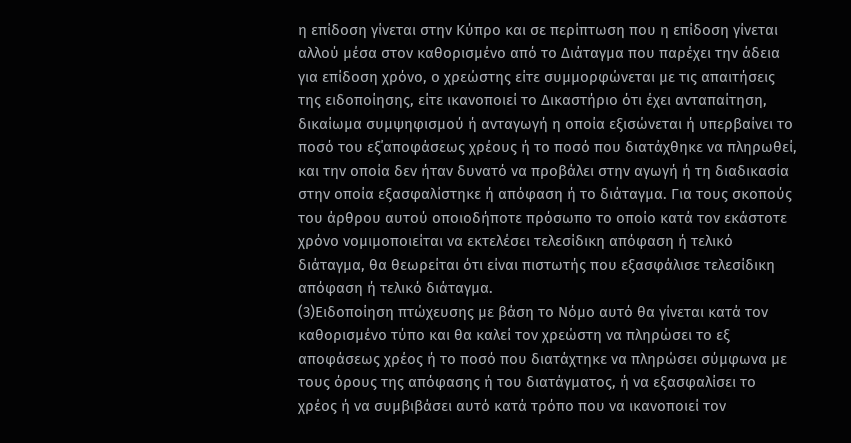η επίδοση γίνεται στην Κύπρο και σε περίπτωση που η επίδοση γίνεται αλλού μέσα στον καθορισμένο από το Διάταγμα που παρέχει την άδεια για επίδοση χρόνο, ο χρεώστης είτε συμμορφώνεται με τις απαιτήσεις της ειδοποίησης, είτε ικανοποιεί το Δικαστήριο ότι έχει ανταπαίτηση, δικαίωμα συμψηφισμού ή ανταγωγή η οποία εξισώνεται ή υπερβαίνει το ποσό του εξ΄αποφάσεως χρέους ή το ποσό που διατάχθηκε να πληρωθεί, και την οποία δεν ήταν δυνατό να προβάλει στην αγωγή ή τη διαδικασία στην οποία εξασφαλίστηκε ή απόφαση ή το διάταγμα. Για τους σκοπούς του άρθρου αυτού οποιοδήποτε πρόσωπο το οποίο κατά τον εκάστοτε χρόνο νομιμοποιείται να εκτελέσει τελεσίδικη απόφαση ή τελικό διάταγμα, θα θεωρείται ότι είναι πιστωτής που εξασφάλισε τελεσίδικη απόφαση ή τελικό διάταγμα.
(3)Ειδοποίηση πτώχευσης με βάση το Νόμο αυτό θα γίνεται κατά τον καθορισμένο τύπο και θα καλεί τον χρεώστη να πληρώσει το εξ αποφάσεως χρέος ή το ποσό που διατάχτηκε να πληρώσει σύμφωνα με τους όρους της απόφασης ή του διατάγματος, ή να εξασφαλίσει το χρέος ή να συμβιβάσει αυτό κατά τρόπο που να ικανοποιεί τον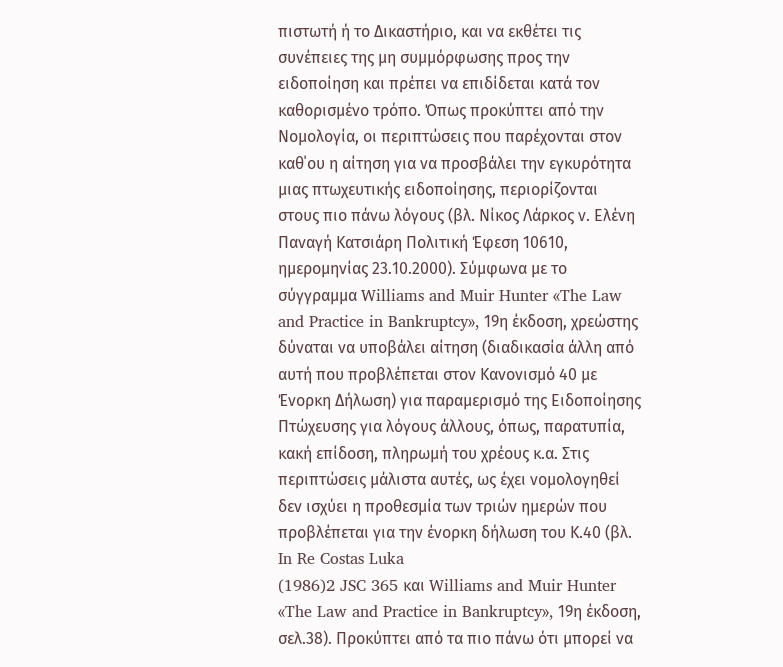πιστωτή ή το Δικαστήριο, και να εκθέτει τις συνέπειες της μη συμμόρφωσης προς την ειδοποίηση και πρέπει να επιδίδεται κατά τον καθορισμένο τρόπο. Όπως προκύπτει από την Νομολογία, οι περιπτώσεις που παρέχονται στον καθ΄ου η αίτηση για να προσβάλει την εγκυρότητα μιας πτωχευτικής ειδοποίησης, περιορίζονται στους πιο πάνω λόγους (βλ. Νίκος Λάρκος ν. Ελένη Παναγή Κατσιάρη Πολιτική Έφεση 10610, ημερομηνίας 23.10.2000). Σύμφωνα με το σύγγραμμα Williams and Muir Hunter «The Law and Practice in Bankruptcy», 19η έκδοση, χρεώστης δύναται να υποβάλει αίτηση (διαδικασία άλλη από αυτή που προβλέπεται στον Κανονισμό 40 με Ένορκη Δήλωση) για παραμερισμό της Ειδοποίησης Πτώχευσης για λόγους άλλους, όπως, παρατυπία, κακή επίδοση, πληρωμή του χρέους κ.α. Στις περιπτώσεις μάλιστα αυτές, ως έχει νομολογηθεί δεν ισχύει η προθεσμία των τριών ημερών που προβλέπεται για την ένορκη δήλωση του Κ.40 (βλ. In Re Costas Luka
(1986)2 JSC 365 και Williams and Muir Hunter «The Law and Practice in Bankruptcy», 19η έκδοση, σελ.38). Προκύπτει από τα πιο πάνω ότι μπορεί να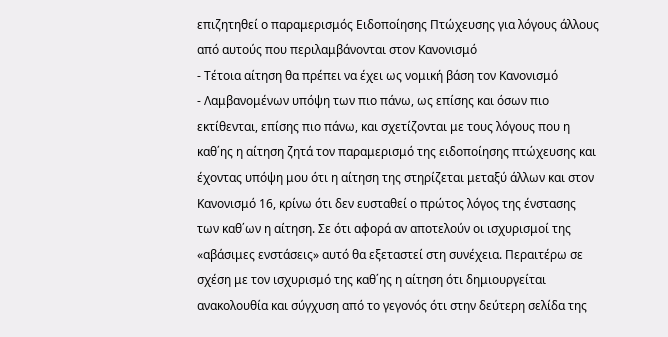επιζητηθεί ο παραμερισμός Ειδοποίησης Πτώχευσης για λόγους άλλους από αυτούς που περιλαμβάνονται στον Κανονισμό
- Τέτοια αίτηση θα πρέπει να έχει ως νομική βάση τον Κανονισμό
- Λαμβανομένων υπόψη των πιο πάνω, ως επίσης και όσων πιο εκτίθενται, επίσης πιο πάνω, και σχετίζονται με τους λόγους που η καθ΄ης η αίτηση ζητά τον παραμερισμό της ειδοποίησης πτώχευσης και έχοντας υπόψη μου ότι η αίτηση της στηρίζεται μεταξύ άλλων και στον Κανονισμό 16, κρίνω ότι δεν ευσταθεί ο πρώτος λόγος της ένστασης των καθ΄ων η αίτηση. Σε ότι αφορά αν αποτελούν οι ισχυρισμοί της «αβάσιμες ενστάσεις» αυτό θα εξεταστεί στη συνέχεια. Περαιτέρω σε σχέση με τον ισχυρισμό της καθ΄ης η αίτηση ότι δημιουργείται ανακολουθία και σύγχυση από το γεγονός ότι στην δεύτερη σελίδα της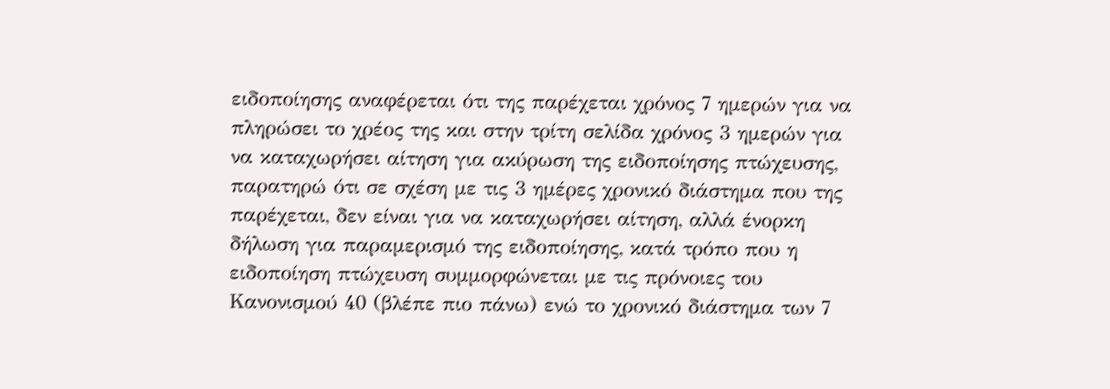ειδοποίησης αναφέρεται ότι της παρέχεται χρόνος 7 ημερών για να πληρώσει το χρέος της και στην τρίτη σελίδα χρόνος 3 ημερών για να καταχωρήσει αίτηση για ακύρωση της ειδοποίησης πτώχευσης, παρατηρώ ότι σε σχέση με τις 3 ημέρες χρονικό διάστημα που της παρέχεται, δεν είναι για να καταχωρήσει αίτηση, αλλά ένορκη δήλωση για παραμερισμό της ειδοποίησης, κατά τρόπο που η ειδοποίηση πτώχευση συμμορφώνεται με τις πρόνοιες του Κανονισμού 40 (βλέπε πιο πάνω) ενώ το χρονικό διάστημα των 7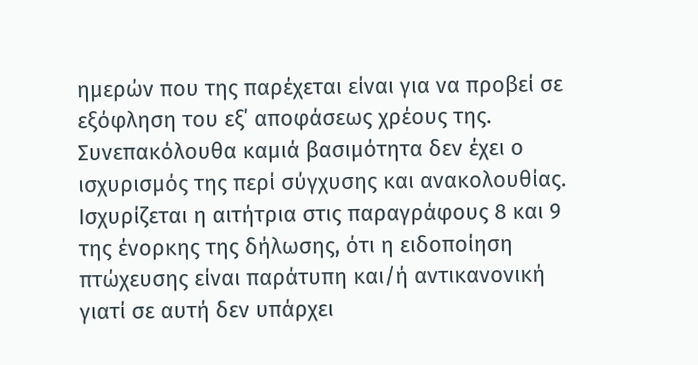ημερών που της παρέχεται είναι για να προβεί σε εξόφληση του εξ΄ αποφάσεως χρέους της. Συνεπακόλουθα καμιά βασιμότητα δεν έχει ο ισχυρισμός της περί σύγχυσης και ανακολουθίας. Ισχυρίζεται η αιτήτρια στις παραγράφους 8 και 9 της ένορκης της δήλωσης, ότι η ειδοποίηση πτώχευσης είναι παράτυπη και/ή αντικανονική γιατί σε αυτή δεν υπάρχει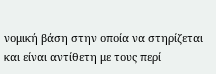νομική βάση στην οποία να στηρίζεται και είναι αντίθετη με τους περί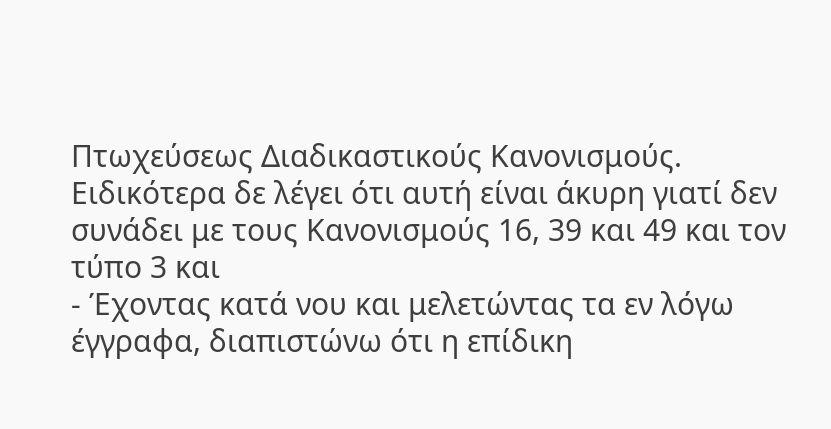Πτωχεύσεως Διαδικαστικούς Κανονισμούς. Ειδικότερα δε λέγει ότι αυτή είναι άκυρη γιατί δεν συνάδει με τους Κανονισμούς 16, 39 και 49 και τον τύπο 3 και
- Έχοντας κατά νου και μελετώντας τα εν λόγω έγγραφα, διαπιστώνω ότι η επίδικη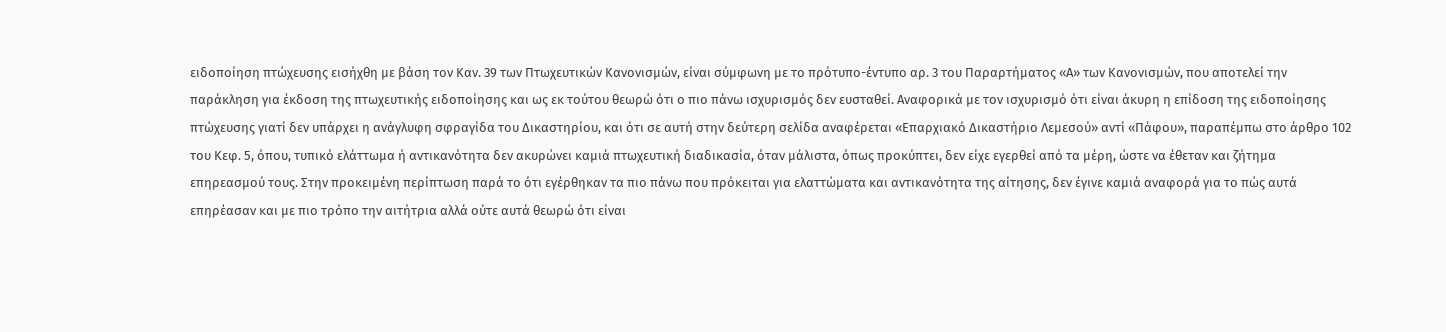ειδοποίηση πτώχευσης εισήχθη με βάση τον Καν. 39 των Πτωχευτικών Κανονισμών, είναι σύμφωνη με το πρότυπο-έντυπο αρ. 3 του Παραρτήματος «Α» των Κανονισμών, που αποτελεί την παράκληση για έκδοση της πτωχευτικής ειδοποίησης και ως εκ τούτου θεωρώ ότι ο πιο πάνω ισχυρισμός δεν ευσταθεί. Αναφορικά με τον ισχυρισμό ότι είναι άκυρη η επίδοση της ειδοποίησης πτώχευσης γιατί δεν υπάρχει η ανάγλυφη σφραγίδα του Δικαστηρίου, και ότι σε αυτή στην δεύτερη σελίδα αναφέρεται «Επαρχιακό Δικαστήριο Λεμεσού» αντί «Πάφου», παραπέμπω στο άρθρο 102 του Κεφ. 5, όπου, τυπικό ελάττωμα ή αντικανότητα δεν ακυρώνει καμιά πτωχευτική διαδικασία, όταν μάλιστα, όπως προκύπτει, δεν είχε εγερθεί από τα μέρη, ώστε να έθεταν και ζήτημα επηρεασμού τους. Στην προκειμένη περίπτωση παρά το ότι εγέρθηκαν τα πιο πάνω που πρόκειται για ελαττώματα και αντικανότητα της αίτησης, δεν έγινε καμιά αναφορά για το πώς αυτά επηρέασαν και με πιο τρόπο την αιτήτρια αλλά ούτε αυτά θεωρώ ότι είναι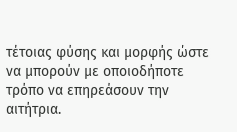τέτοιας φύσης και μορφής ώστε να μπορούν με οποιοδήποτε τρόπο να επηρεάσουν την αιτήτρια.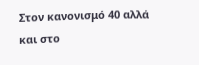Στον κανονισμό 40 αλλά και στο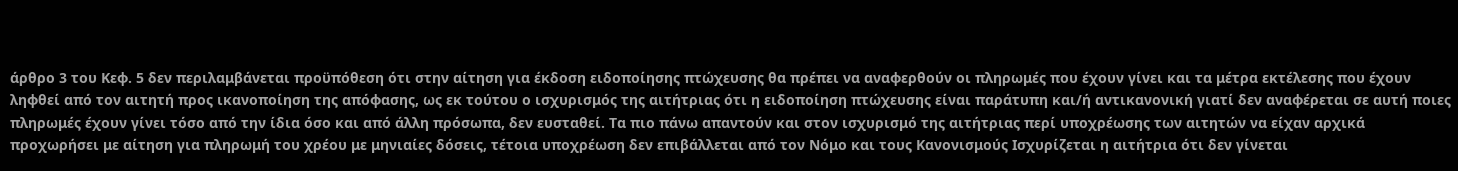άρθρο 3 του Κεφ. 5 δεν περιλαμβάνεται προϋπόθεση ότι στην αίτηση για έκδοση ειδοποίησης πτώχευσης θα πρέπει να αναφερθούν οι πληρωμές που έχουν γίνει και τα μέτρα εκτέλεσης που έχουν ληφθεί από τον αιτητή προς ικανοποίηση της απόφασης, ως εκ τούτου ο ισχυρισμός της αιτήτριας ότι η ειδοποίηση πτώχευσης είναι παράτυπη και/ή αντικανονική γιατί δεν αναφέρεται σε αυτή ποιες πληρωμές έχουν γίνει τόσο από την ίδια όσο και από άλλη πρόσωπα, δεν ευσταθεί. Τα πιο πάνω απαντούν και στον ισχυρισμό της αιτήτριας περί υποχρέωσης των αιτητών να είχαν αρχικά προχωρήσει με αίτηση για πληρωμή του χρέου με μηνιαίες δόσεις, τέτοια υποχρέωση δεν επιβάλλεται από τον Νόμο και τους Κανονισμούς Ισχυρίζεται η αιτήτρια ότι δεν γίνεται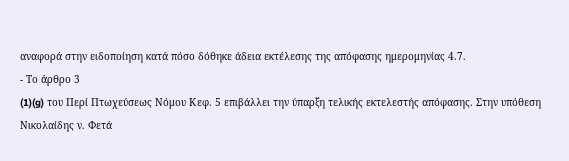αναφορά στην ειδοποίηση κατά πόσο δόθηκε άδεια εκτέλεσης της απόφασης ημερομηνίας 4.7.
- Το άρθρο 3
(1)(g) του Περί Πτωχεύσεως Νόμου Κεφ. 5 επιβάλλει την ύπαρξη τελικής εκτελεστής απόφασης. Στην υπόθεση Νικολαίδης ν. Φετά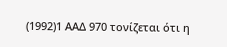(1992)1 ΑΑΔ 970 τονίζεται ότι η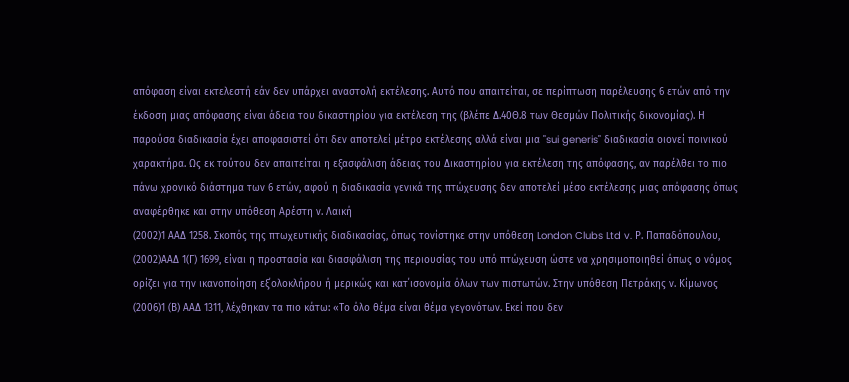απόφαση είναι εκτελεστή εάν δεν υπάρχει αναστολή εκτέλεσης. Αυτό που απαιτείται, σε περίπτωση παρέλευσης 6 ετών από την έκδοση μιας απόφασης είναι άδεια του δικαστηρίου για εκτέλεση της (βλέπε Δ.40Θ.8 των Θεσμών Πολιτικής δικονομίας). Η παρούσα διαδικασία έχει αποφασιστεί ότι δεν αποτελεί μέτρο εκτέλεσης αλλά είναι μια "sui generis" διαδικασία οιονεί ποινικού χαρακτήρα. Ως εκ τούτου δεν απαιτείται η εξασφάλιση άδειας του Δικαστηρίου για εκτέλεση της απόφασης, αν παρέλθει το πιο πάνω χρονικό διάστημα των 6 ετών, αφού η διαδικασία γενικά της πτώχευσης δεν αποτελεί μέσο εκτέλεσης μιας απόφασης όπως αναφέρθηκε και στην υπόθεση Αρέστη ν. Λαική
(2002)1 ΑΑΔ 1258. Σκοπός της πτωχευτικής διαδικασίας, όπως τονίστηκε στην υπόθεση London Clubs Ltd v. Ρ. Παπαδόπουλου,
(2002)ΑΑΔ 1(Γ) 1699, είναι η προστασία και διασφάλιση της περιουσίας του υπό πτώχευση ώστε να χρησιμοποιηθεί όπως ο νόμος ορίζει για την ικανοποίηση εξ΄ολοκλήρου ή μερικώς και κατ΄ισονομία όλων των πιστωτών. Στην υπόθεση Πετράκης ν. Κίμωνος
(2006)1 (Β) ΑΑΔ 1311, λέχθηκαν τα πιο κάτω: «Το όλο θέμα είναι θέμα γεγονότων. Εκεί που δεν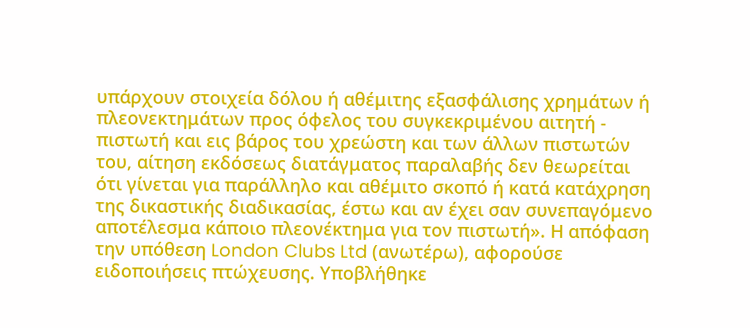υπάρχουν στοιχεία δόλου ή αθέμιτης εξασφάλισης χρημάτων ή πλεονεκτημάτων προς όφελος του συγκεκριμένου αιτητή - πιστωτή και εις βάρος του χρεώστη και των άλλων πιστωτών του, αίτηση εκδόσεως διατάγματος παραλαβής δεν θεωρείται ότι γίνεται για παράλληλο και αθέμιτο σκοπό ή κατά κατάχρηση της δικαστικής διαδικασίας, έστω και αν έχει σαν συνεπαγόμενο αποτέλεσμα κάποιο πλεονέκτημα για τον πιστωτή». Η απόφαση την υπόθεση London Clubs Ltd (ανωτέρω), αφορούσε ειδοποιήσεις πτώχευσης. Υποβλήθηκε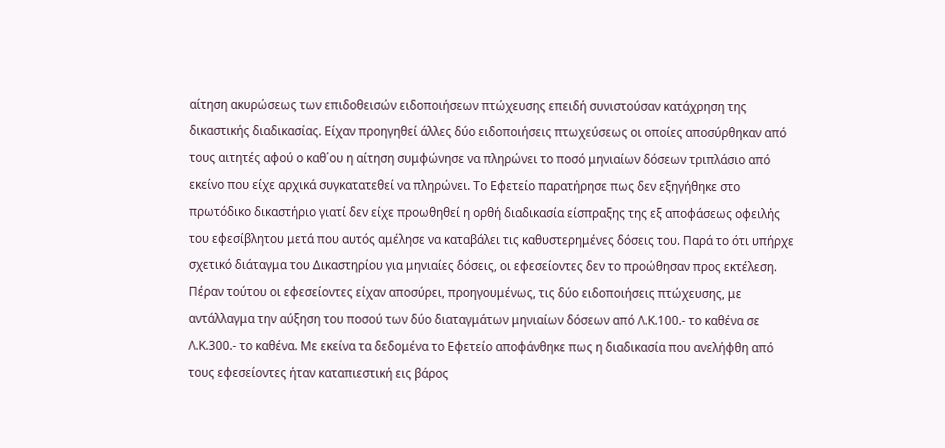αίτηση ακυρώσεως των επιδοθεισών ειδοποιήσεων πτώχευσης επειδή συνιστούσαν κατάχρηση της δικαστικής διαδικασίας. Είχαν προηγηθεί άλλες δύο ειδοποιήσεις πτωχεύσεως οι οποίες αποσύρθηκαν από τους αιτητές αφού ο καθ΄ου η αίτηση συμφώνησε να πληρώνει το ποσό μηνιαίων δόσεων τριπλάσιο από εκείνο που είχε αρχικά συγκατατεθεί να πληρώνει. Το Εφετείο παρατήρησε πως δεν εξηγήθηκε στο πρωτόδικο δικαστήριο γιατί δεν είχε προωθηθεί η ορθή διαδικασία είσπραξης της εξ αποφάσεως οφειλής του εφεσίβλητου μετά που αυτός αμέλησε να καταβάλει τις καθυστερημένες δόσεις του. Παρά το ότι υπήρχε σχετικό διάταγμα του Δικαστηρίου για μηνιαίες δόσεις, οι εφεσείοντες δεν το προώθησαν προς εκτέλεση. Πέραν τούτου οι εφεσείοντες είχαν αποσύρει, προηγουμένως, τις δύο ειδοποιήσεις πτώχευσης, με αντάλλαγμα την αύξηση του ποσού των δύο διαταγμάτων μηνιαίων δόσεων από Λ.Κ.100.- το καθένα σε Λ.Κ.300.- το καθένα. Με εκείνα τα δεδομένα το Εφετείο αποφάνθηκε πως η διαδικασία που ανελήφθη από τους εφεσείοντες ήταν καταπιεστική εις βάρος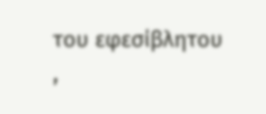του εφεσίβλητου ,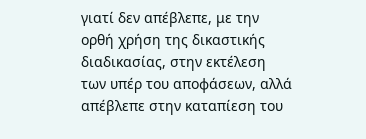γιατί δεν απέβλεπε, με την ορθή χρήση της δικαστικής διαδικασίας, στην εκτέλεση των υπέρ του αποφάσεων, αλλά απέβλεπε στην καταπίεση του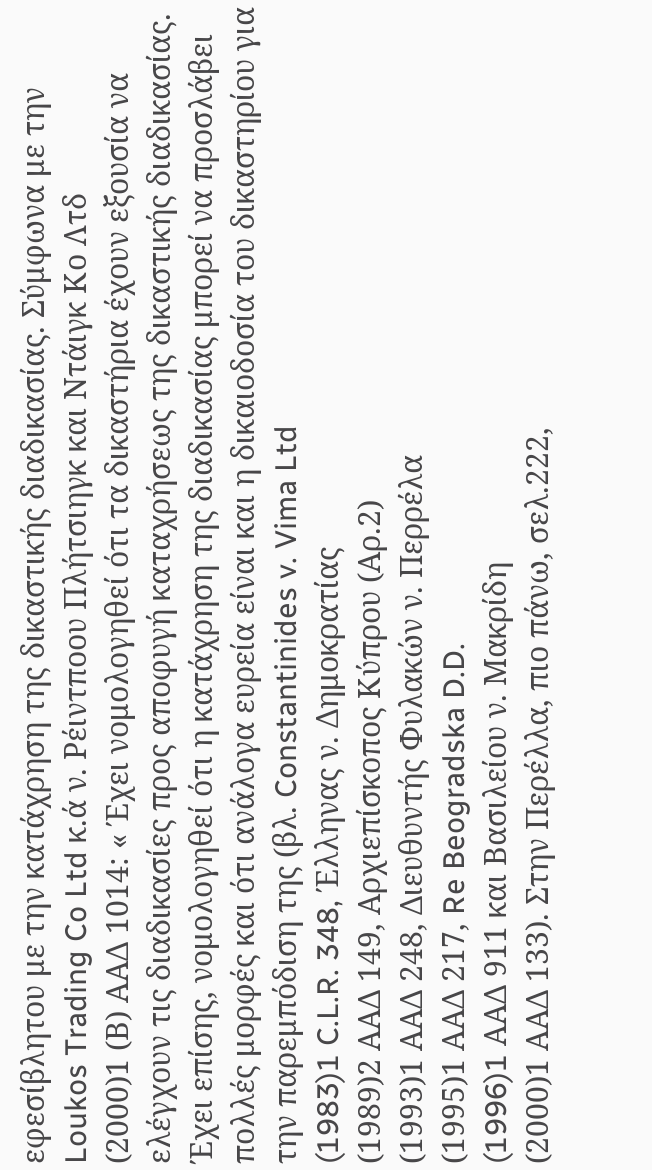εφεσίβλητου με την κατάχρηση της δικαστικής διαδικασίας. Σύμφωνα με την Loukos Trading Co Ltd κ.ά ν. Ρέιντποου Πλήτσιηγκ και Ντάιγκ Κο Λτδ
(2000)1 (Β) ΑΑΔ 1014: « Έχει νομολογηθεί ότι τα δικαστήρια έχουν εξουσία να ελέγχουν τις διαδικασίες προς αποφυγή καταχρήσεως της δικαστικής διαδικασίας. Έχει επίσης, νομολογηθεί ότι η κατάχρηση της διαδικασίας μπορεί να προσλάβει πολλές μορφές και ότι ανάλογα ευρεία είναι και η δικαιοδοσία του δικαστηρίου για την παρεμπόδιση της (βλ. Constantinides v. Vima Ltd
(1983)1 C.L.R. 348, Έλληνας ν. Δημοκρατίας
(1989)2 ΑΑΔ 149, Αρχιεπίσκοπος Κύπρου (Αρ.2)
(1993)1 ΑΑΔ 248, Διευθυντής Φυλακών ν. Περρέλα
(1995)1 ΑΑΔ 217, Re Beogradska D.D.
(1996)1 AΑΔ 911 και Βασιλείου ν. Μακρίδη
(2000)1 ΑΑΔ 133). Στην Περέλλα, πιο πάνω, σελ.222,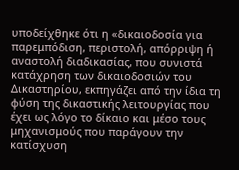υποδείχθηκε ότι η «δικαιοδοσία για παρεμπόδιση, περιστολή, απόρριψη ή αναστολή διαδικασίας, που συνιστά κατάχρηση των δικαιοδοσιών του Δικαστηρίου, εκπηγάζει από την ίδια τη φύση της δικαστικής λειτουργίας που έχει ως λόγο το δίκαιο και μέσο τους μηχανισμούς που παράγουν την κατίσχυση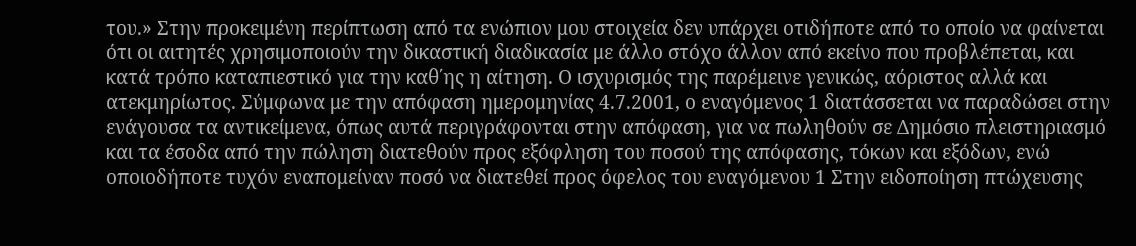του.» Στην προκειμένη περίπτωση από τα ενώπιον μου στοιχεία δεν υπάρχει οτιδήποτε από το οποίο να φαίνεται ότι οι αιτητές χρησιμοποιούν την δικαστική διαδικασία με άλλο στόχο άλλον από εκείνο που προβλέπεται, και κατά τρόπο καταπιεστικό για την καθ΄ης η αίτηση. Ο ισχυρισμός της παρέμεινε γενικώς, αόριστος αλλά και ατεκμηρίωτος. Σύμφωνα με την απόφαση ημερομηνίας 4.7.2001, ο εναγόμενος 1 διατάσσεται να παραδώσει στην ενάγουσα τα αντικείμενα, όπως αυτά περιγράφονται στην απόφαση, για να πωληθούν σε Δημόσιο πλειστηριασμό και τα έσοδα από την πώληση διατεθούν προς εξόφληση του ποσού της απόφασης, τόκων και εξόδων, ενώ οποιοδήποτε τυχόν εναπομείναν ποσό να διατεθεί προς όφελος του εναγόμενου 1 Στην ειδοποίηση πτώχευσης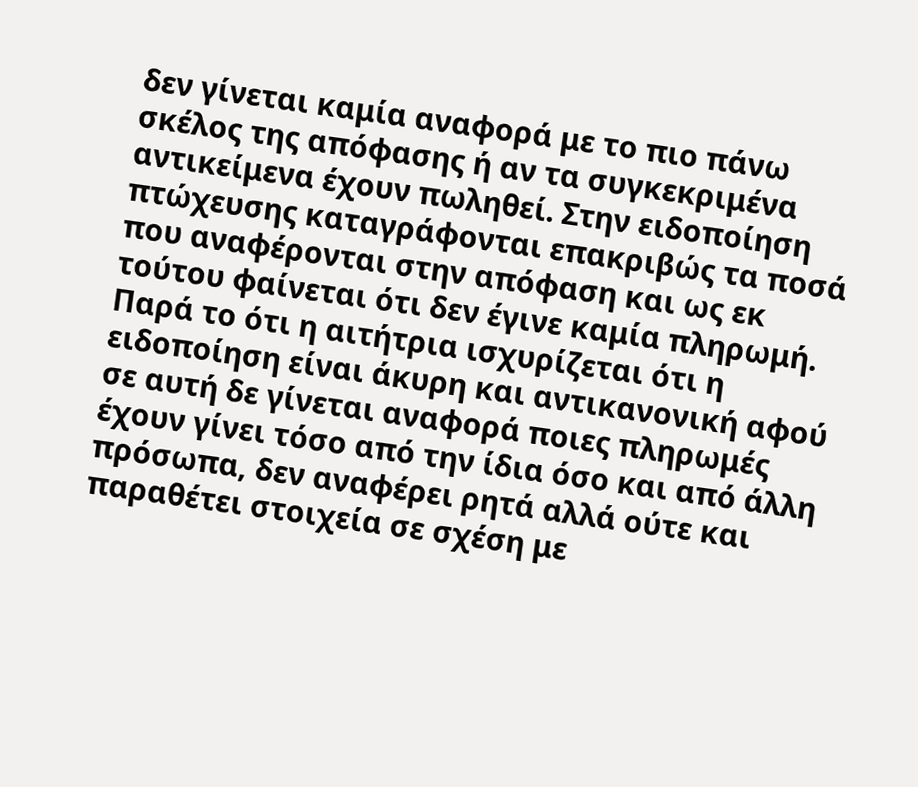δεν γίνεται καμία αναφορά με το πιο πάνω σκέλος της απόφασης ή αν τα συγκεκριμένα αντικείμενα έχουν πωληθεί. Στην ειδοποίηση πτώχευσης καταγράφονται επακριβώς τα ποσά που αναφέρονται στην απόφαση και ως εκ τούτου φαίνεται ότι δεν έγινε καμία πληρωμή. Παρά το ότι η αιτήτρια ισχυρίζεται ότι η ειδοποίηση είναι άκυρη και αντικανονική αφού σε αυτή δε γίνεται αναφορά ποιες πληρωμές έχουν γίνει τόσο από την ίδια όσο και από άλλη πρόσωπα, δεν αναφέρει ρητά αλλά ούτε και παραθέτει στοιχεία σε σχέση με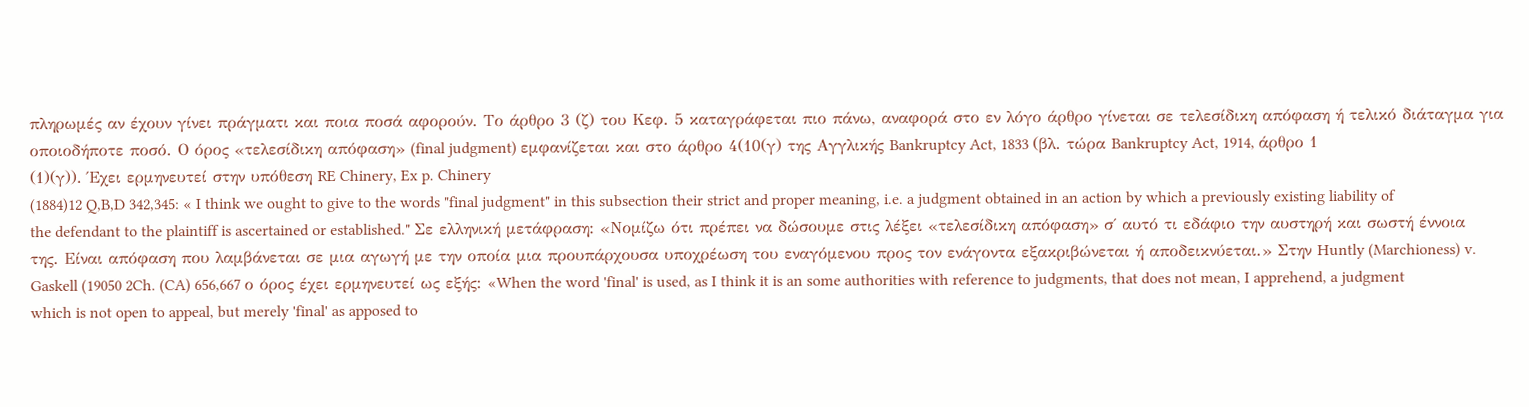πληρωμές αν έχουν γίνει πράγματι και ποια ποσά αφορούν. Το άρθρο 3 (ζ) του Κεφ. 5 καταγράφεται πιο πάνω, αναφορά στο εν λόγο άρθρο γίνεται σε τελεσίδικη απόφαση ή τελικό διάταγμα για οποιοδήποτε ποσό. Ο όρος «τελεσίδικη απόφαση» (final judgment) εμφανίζεται και στο άρθρο 4(10(γ) της Αγγλικής Bankruptcy Act, 1833 (βλ. τώρα Bankruptcy Act, 1914, άρθρο 1
(1)(γ)). Έχει ερμηνευτεί στην υπόθεση RE Chinery, Ex p. Chinery
(1884)12 Q,B,D 342,345: « I think we ought to give to the words "final judgment" in this subsection their strict and proper meaning, i.e. a judgment obtained in an action by which a previously existing liability of the defendant to the plaintiff is ascertained or established." Σε ελληνική μετάφραση: «Νομίζω ότι πρέπει να δώσουμε στις λέξει «τελεσίδικη απόφαση» σ΄ αυτό τι εδάφιο την αυστηρή και σωστή έννοια της. Είναι απόφαση που λαμβάνεται σε μια αγωγή με την οποία μια προυπάρχουσα υποχρέωση του εναγόμενου προς τον ενάγοντα εξακριβώνεται ή αποδεικνύεται.» Στην Huntly (Marchioness) v. Gaskell (19050 2Ch. (CA) 656,667 ο όρος έχει ερμηνευτεί ως εξής: «When the word 'final' is used, as I think it is an some authorities with reference to judgments, that does not mean, I apprehend, a judgment which is not open to appeal, but merely 'final' as apposed to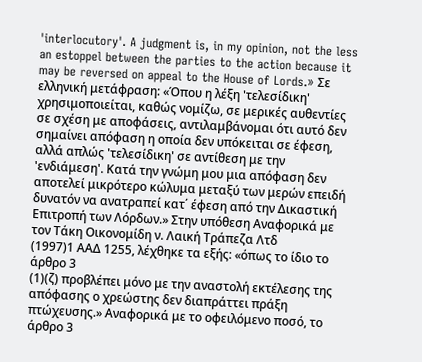'interlocutory'. A judgment is, in my opinion, not the less an estoppel between the parties to the action because it may be reversed on appeal to the House of Lords.» Σε ελληνική μετάφραση: «Όπου η λέξη 'τελεσίδικη' χρησιμοποιείται, καθώς νομίζω, σε μερικές αυθεντίες σε σχέση με αποφάσεις, αντιλαμβάνομαι ότι αυτό δεν σημαίνει απόφαση η οποία δεν υπόκειται σε έφεση, αλλά απλώς 'τελεσίδικη' σε αντίθεση με την 'ενδιάμεση'. Κατά την γνώμη μου μια απόφαση δεν αποτελεί μικρότερο κώλυμα μεταξύ των μερών επειδή δυνατόν να ανατραπεί κατ΄ έφεση από την Δικαστική Επιτροπή των Λόρδων.» Στην υπόθεση Αναφορικά με τον Τάκη Οικονομίδη ν. Λαική Τράπεζα Λτδ
(1997)1 ΑΑΔ 1255, λέχθηκε τα εξής: «όπως το ίδιο το άρθρο 3
(1)(ζ) προβλέπει μόνο με την αναστολή εκτέλεσης της απόφασης ο χρεώστης δεν διαπράττει πράξη πτώχευσης.» Αναφορικά με το οφειλόμενο ποσό, το άρθρο 3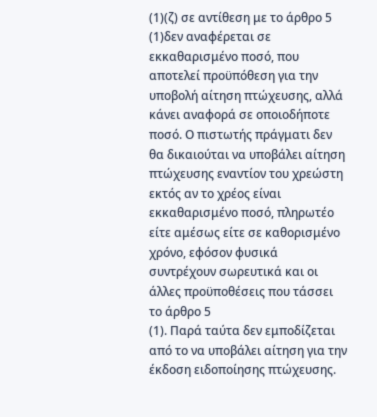(1)(ζ) σε αντίθεση με το άρθρο 5
(1)δεν αναφέρεται σε εκκαθαρισμένο ποσό, που αποτελεί προϋπόθεση για την υποβολή αίτηση πτώχευσης, αλλά κάνει αναφορά σε οποιοδήποτε ποσό. Ο πιστωτής πράγματι δεν θα δικαιούται να υποβάλει αίτηση πτώχευσης εναντίον του χρεώστη εκτός αν το χρέος είναι εκκαθαρισμένο ποσό, πληρωτέο είτε αμέσως είτε σε καθορισμένο χρόνο, εφόσον φυσικά συντρέχουν σωρευτικά και οι άλλες προϋποθέσεις που τάσσει το άρθρο 5
(1). Παρά ταύτα δεν εμποδίζεται από το να υποβάλει αίτηση για την έκδοση ειδοποίησης πτώχευσης.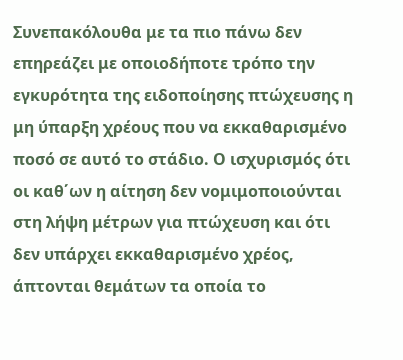Συνεπακόλουθα με τα πιο πάνω δεν επηρεάζει με οποιοδήποτε τρόπο την εγκυρότητα της ειδοποίησης πτώχευσης η μη ύπαρξη χρέους που να εκκαθαρισμένο ποσό σε αυτό το στάδιο. Ο ισχυρισμός ότι οι καθ΄ων η αίτηση δεν νομιμοποιούνται στη λήψη μέτρων για πτώχευση και ότι δεν υπάρχει εκκαθαρισμένο χρέος, άπτονται θεμάτων τα οποία το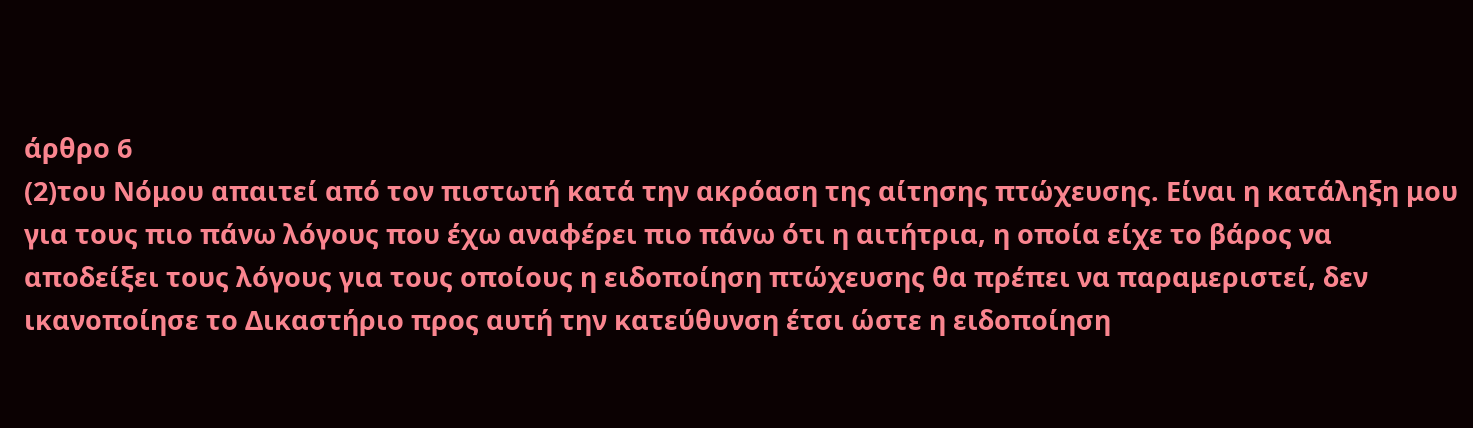άρθρο 6
(2)του Νόμου απαιτεί από τον πιστωτή κατά την ακρόαση της αίτησης πτώχευσης. Είναι η κατάληξη μου για τους πιο πάνω λόγους που έχω αναφέρει πιο πάνω ότι η αιτήτρια, η οποία είχε το βάρος να αποδείξει τους λόγους για τους οποίους η ειδοποίηση πτώχευσης θα πρέπει να παραμεριστεί, δεν ικανοποίησε το Δικαστήριο προς αυτή την κατεύθυνση έτσι ώστε η ειδοποίηση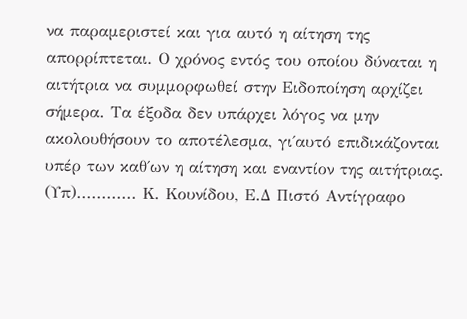να παραμεριστεί και για αυτό η αίτηση της απορρίπτεται. Ο χρόνος εντός του οποίου δύναται η αιτήτρια να συμμορφωθεί στην Ειδοποίηση αρχίζει σήμερα. Τα έξοδα δεν υπάρχει λόγος να μην ακολουθήσουν το αποτέλεσμα, γι΄αυτό επιδικάζονται υπέρ των καθ΄ων η αίτηση και εναντίον της αιτήτριας. (Υπ)............ Κ. Κουνίδου, Ε.Δ Πιστό Αντίγραφο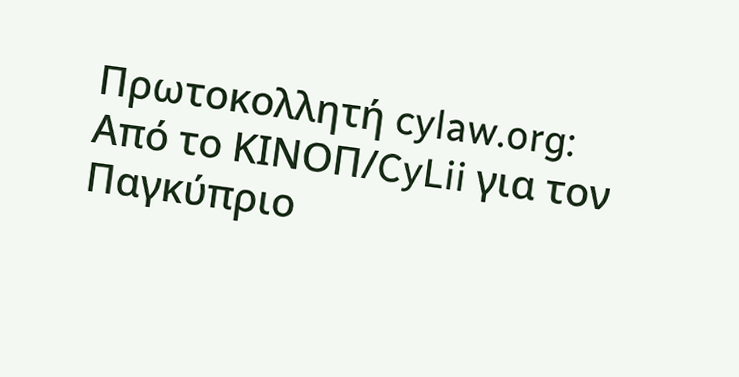Πρωτοκολλητή cylaw.org: Από το ΚΙΝOΠ/CyLii για τον Παγκύπριο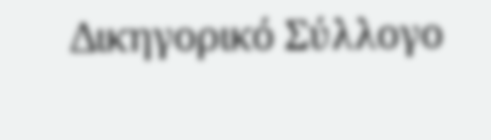Δικηγορικό Σύλλογο